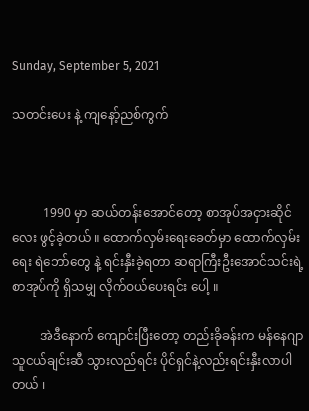Sunday, September 5, 2021

သတင်းပေး နဲ့ ကျနော့်ညစ်ကွက်



          1990 မှာ ဆယ်တန်းအောင်တော့ စာအုပ်အငှားဆိုင်လေး ဖွင့်ခဲ့တယ် ။ ထောက်လှမ်းရေးခေတ်မှာ ထောက်လှမ်းရေး ရဲဘော်တွေ နဲ့ ရင်းနှီးခဲ့ရတာ ဆရာကြီးဦးအောင်သင်းရဲ့ စာအုပ်ကို ရှိသမျှ လိုက်ဝယ်ပေးရင်း ပေါ့ ။

         အဲဒီနောက် ကျောင်းပြီးတော့ တည်းခိုခန်းက မန်နေဂျာသူငယ်ချင်းဆီ သွားလည်ရင်း ပိုင်ရှင်နဲ့လည်းရင်းနှီးလာပါတယ် ၊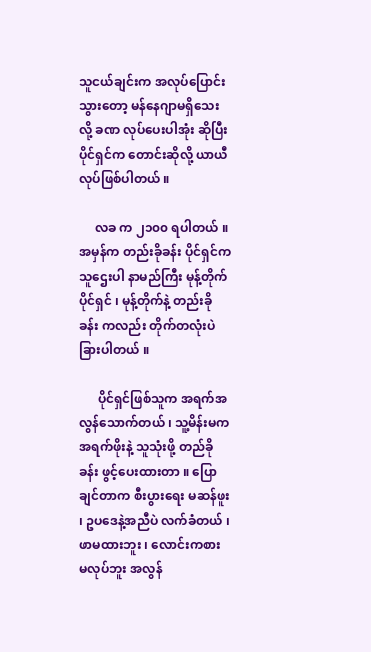သူငယ်ချင်းက အလုပ်ပြောင်းသွားတော့ မန်နေဂျာမရှိသေးလို့ ခဏ လုပ်ပေးပါအုံး ဆိုပြီး ပိုင်ရှင်က တောင်းဆိုလို့ ယာယီ လုပ်ဖြစ်ပါတယ် ။

     လခ က ၂၁၀၀ ရပါတယ် ။ အမှန်က တည်းခိုခန်း ပိုင်ရှင်က သူဌေးပါ နာမည်ကြီး မုန့်တိုက်ပိုင်ရှင် ၊ မုန့်တိုက်နဲ့ တည်းခိုခန်း ကလည်း တိုက်တလုံးပဲ ခြားပါတယ် ။

      ပိုင်ရှင်ဖြစ်သူက အရက်အလွန်သောက်တယ် ၊ သူ့မိန်းမက အရက်ဖိုးနဲ့ သူသုံးဖို့ တည်ခိုခန်း ဖွင့်ပေးထားတာ ။ ပြောချင်တာက စီးပွားရေး မဆန်ဖူး ၊ ဥပဒေနဲ့အညီပဲ လက်ခံတယ် ၊ ဖာမထားဘူး ၊ လောင်းကစား မလုပ်ဘူး အလွန်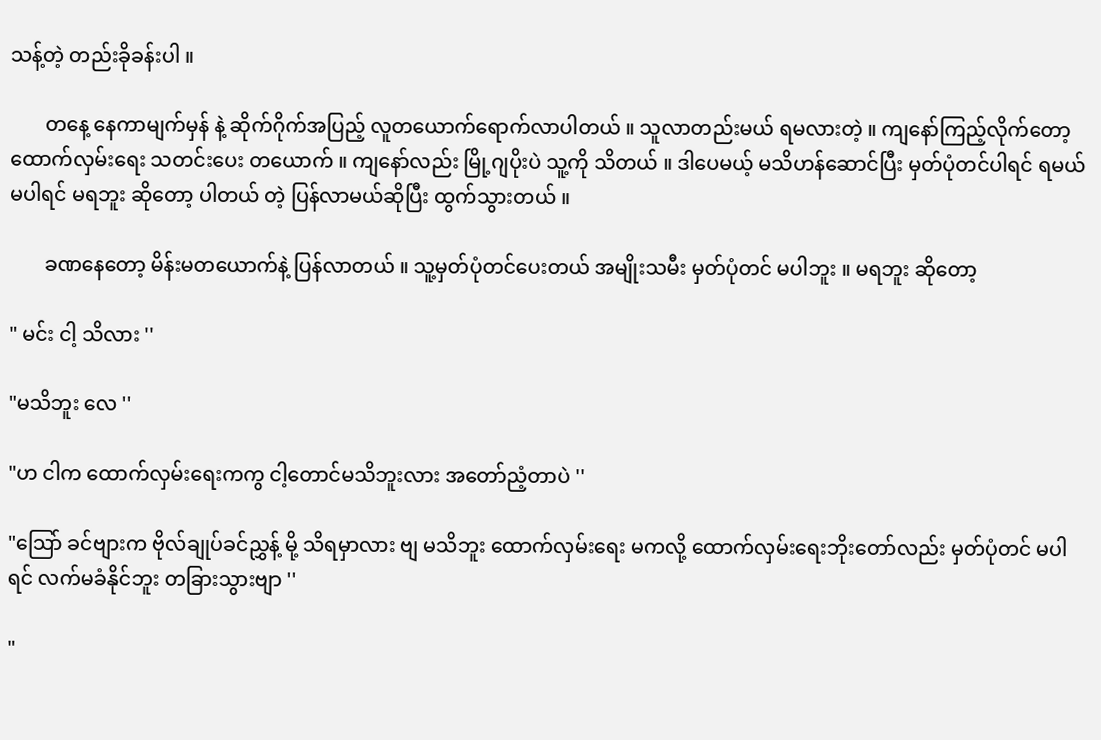သန့်တဲ့ တည်းခိုခန်းပါ ။

       တနေ့ နေကာမျက်မှန် နဲ့ ဆိုက်ဂိုက်အပြည့် လူတယောက်ရောက်လာပါတယ် ။ သူလာတည်းမယ် ရမလားတဲ့ ။ ကျနော်ကြည့်လိုက်တော့ ထောက်လှမ်းရေး သတင်းပေး တယောက် ။ ကျနော်လည်း မြို့ဂျပိုးပဲ သူ့ကို သိတယ် ။ ဒါပေမယ့် မသိဟန်ဆောင်ပြီး မှတ်ပုံတင်ပါရင် ရမယ် မပါရင် မရဘူး ဆိုတော့ ပါတယ် တဲ့ ပြန်လာမယ်ဆိုပြီး ထွက်သွားတယ် ။

       ခဏနေတော့ မိန်းမတယောက်နဲ့ ပြန်လာတယ် ။ သူ့မှတ်ပုံတင်ပေးတယ် အမျိုးသမီး မှတ်ပုံတင် မပါဘူး ။ မရဘူး ဆိုတော့

" မင်း ငါ့ သိလား ''

"မသိဘူး လေ ''

"ဟ ငါက ထောက်လှမ်းရေးကကွ ငါ့တောင်မသိဘူးလား အတော်ညံ့တာပဲ ''

"သြော် ခင်ဗျားက ဗိုလ်ချုပ်ခင်ညွှန့် မို့ သိရမှာလား ဗျ မသိဘူး ထောက်လှမ်းရေး မကလို့ ထောက်လှမ်းရေးဘိုးတော်လည်း မှတ်ပုံတင် မပါရင် လက်မခံနိုင်ဘူး တခြားသွားဗျာ ''

"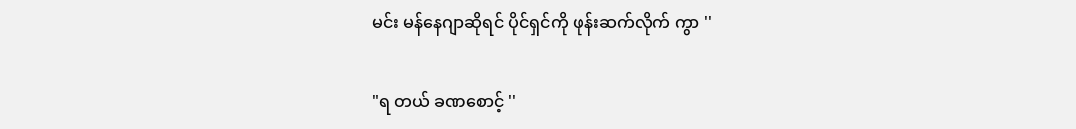မင်း မန်နေဂျာဆိုရင် ပိုင်ရှင်ကို ဖုန်းဆက်လိုက် ကွာ ''

"ရ တယ် ခဏစောင့် ''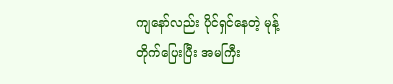ကျနော်လည်း ပိုင်ရှင်နေတဲ့ မုန့်တိုက်ပြေးပြီး အမကြီး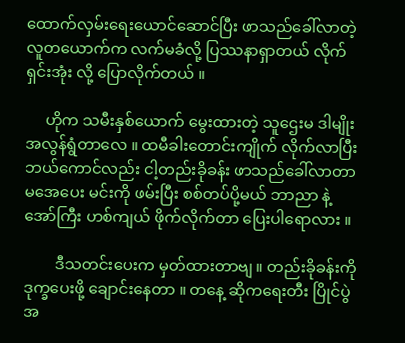ထောက်လှမ်းရေးယောင်ဆောင်ပြီး ဖာသည်ခေါ်လာတဲ့ လူတယောက်က လက်မခံလို့ ပြဿနာရှာတယ် လိုက်ရှင်းအုံး လို့ ပြောလိုက်တယ် ။

     ဟိုက သမီးနှစ်ယောက် မွေးထားတဲ့ သူဌေးမ ဒါမျိုး အလွန်ရွံတာလေ ။ ထမီခါးတောင်းကျိုက် လိုက်လာပြီး ဘယ်ကောင်လည်း ငါ့တည်းခိုခန်း ဖာသည်ခေါ်လာတာ မအေပေး မင်းကို ဖမ်းပြီး စစ်တပ်ပို့မယ် ဘာညာ နဲ့ အော်ကြီး ဟစ်ကျယ် ဖိုက်လိုက်တာ ပြေးပါရောလား ။

        ဒီသတင်းပေးက မှတ်ထားတာဗျ ။ တည်းခိုခန်းကို ဒုက္ခပေးဖို့ ချောင်းနေတာ ။ တနေ့ ဆိုကရေးတီး ပြိုင်ပွဲ အ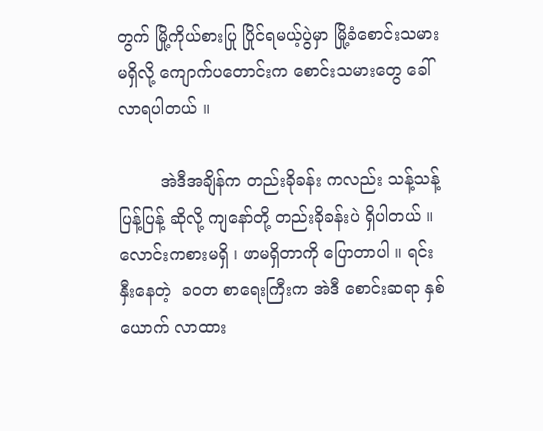တွက် မြို့ကိုယ်စားပြု ပြိုင်ရမယ့်ပွဲမှာ မြို့ခံစောင်းသမား မရှိလို့ ကျောက်ပတောင်းက စောင်းသမားတွေ ခေါ်လာရပါတယ် ။

        အဲဒီအချိန်က တည်းခိုခန်း ကလည်း သန့်သန့်ပြန့်ပြန့် ဆိုလို့ ကျနော်တို့ တည်းခိုခန်းပဲ ရှိပါတယ် ။ လောင်းကစားမရှိ ၊ ဖာမရှိတာကို ပြောတာပါ ။ ရင်းနှီးနေတဲ့  ခဝတ စာရေးကြီးက အဲဒီ စောင်းဆရာ နှစ်ယောက် လာထား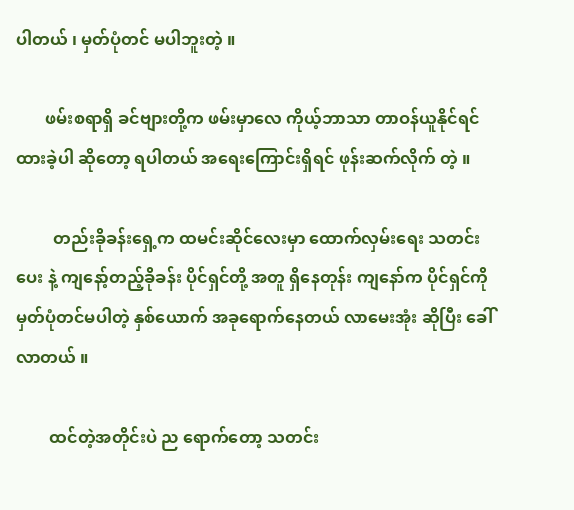ပါတယ် ၊ မှတ်ပုံတင် မပါဘူးတဲ့ ။

       ဖမ်းစရာရှိ ခင်ဗျားတို့က ဖမ်းမှာလေ ကိုယ့်ဘာသာ တာဝန်ယူနိုင်ရင် ထားခဲ့ပါ ဆိုတော့ ရပါတယ် အရေးကြောင်းရှိရင် ဖုန်းဆက်လိုက် တဲ့ ။

         တည်းခိုခန်းရှေ့က ထမင်းဆိုင်လေးမှာ ထောက်လှမ်းရေး သတင်းပေး နဲ့ ကျနော့်တည့်ခိုခန်း ပိုင်ရှင်တို့ အတူ ရှိနေတုန်း ကျနော်က ပိုင်ရှင်ကို မှတ်ပုံတင်မပါတဲ့ နှစ်ယောက် အခုရောက်နေတယ် လာမေးအုံး ဆိုပြီး ခေါ်လာတယ် ။

        ထင်တဲ့အတိုင်းပဲ ည ရောက်တော့ သတင်း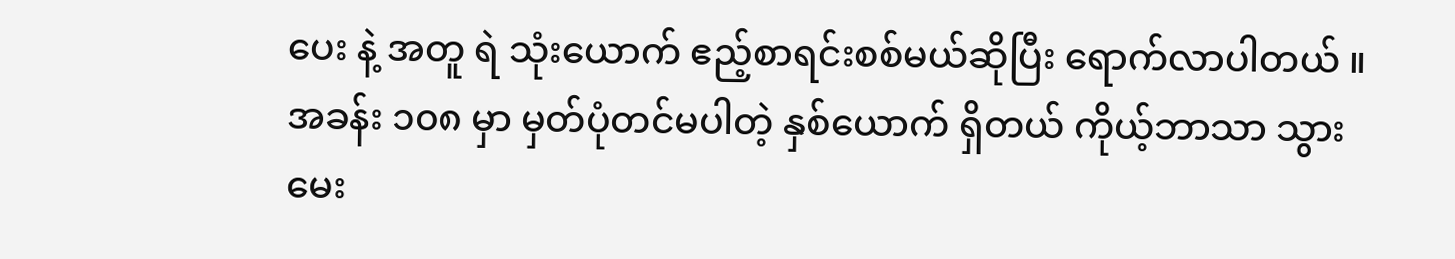ပေး နဲ့ အတူ ရဲ သုံးယောက် ဧည့်စာရင်းစစ်မယ်ဆိုပြီး ရောက်လာပါတယ် ။ အခန်း ၁၀၈ မှာ မှတ်ပုံတင်မပါတဲ့ နှစ်ယောက် ရှိတယ် ကိုယ့်ဘာသာ သွားမေး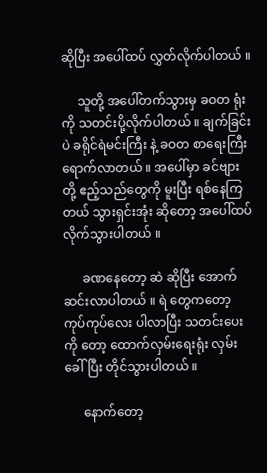ဆိုပြီး အပေါ်ထပ် လွှတ်လိုက်ပါတယ် ။

     သူတို့ အပေါ်တက်သွားမှ ခဝတ ရုံးကို သတင်းပို့လိုက်ပါတယ် ။ ချက်ခြင်းပဲ ခရိုင်ရဲမင်းကြီး နဲ့ ခဝတ စာရေးကြီး ရောက်လာတယ် ။ အပေါ်မှာ ခင်ဗျားတို့ ဧည့်သည်တွေကို မူးပြီး ရစ်နေကြတယ် သွားရှင်းအုံး ဆိုတော့ အပေါ်ထပ် လိုက်သွားပါတယ် ။

      ခဏနေတော့ ဆဲ ဆိုပြီး အောက်ဆင်းလာပါတယ် ။ ရဲ တွေကတော့ ကုပ်ကုပ်လေး ပါလာပြီး သတင်းပေးကို တော့ ထောက်လှမ်းရေးရုံး လှမ်းခေါ်ပြီး တိုင်သွားပါတယ် ။

      နောက်တော့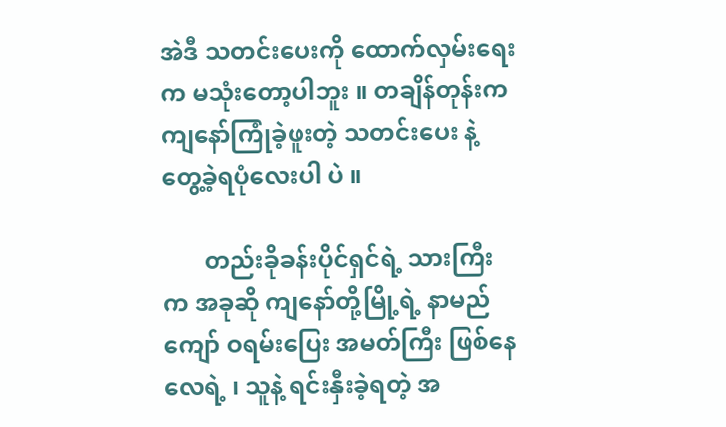အဲဒီ သတင်းပေးကို ထောက်လှမ်းရေးက မသုံးတော့ပါဘူး ။ တချိန်တုန်းက ကျနော်ကြုံခဲ့ဖူးတဲ့ သတင်းပေး နဲ့ တွေ့ခဲ့ရပုံလေးပါ ပဲ ။

       တည်းခိုခန်းပိုင်ရှင်ရဲ့ သားကြီးက အခုဆို ကျနော်တို့မြို့ရဲ့ နာမည်ကျော် ဝရမ်းပြေး အမတ်ကြီး ဖြစ်နေလေရဲ့ ၊ သူနဲ့ ရင်းနှီးခဲ့ရတဲ့ အ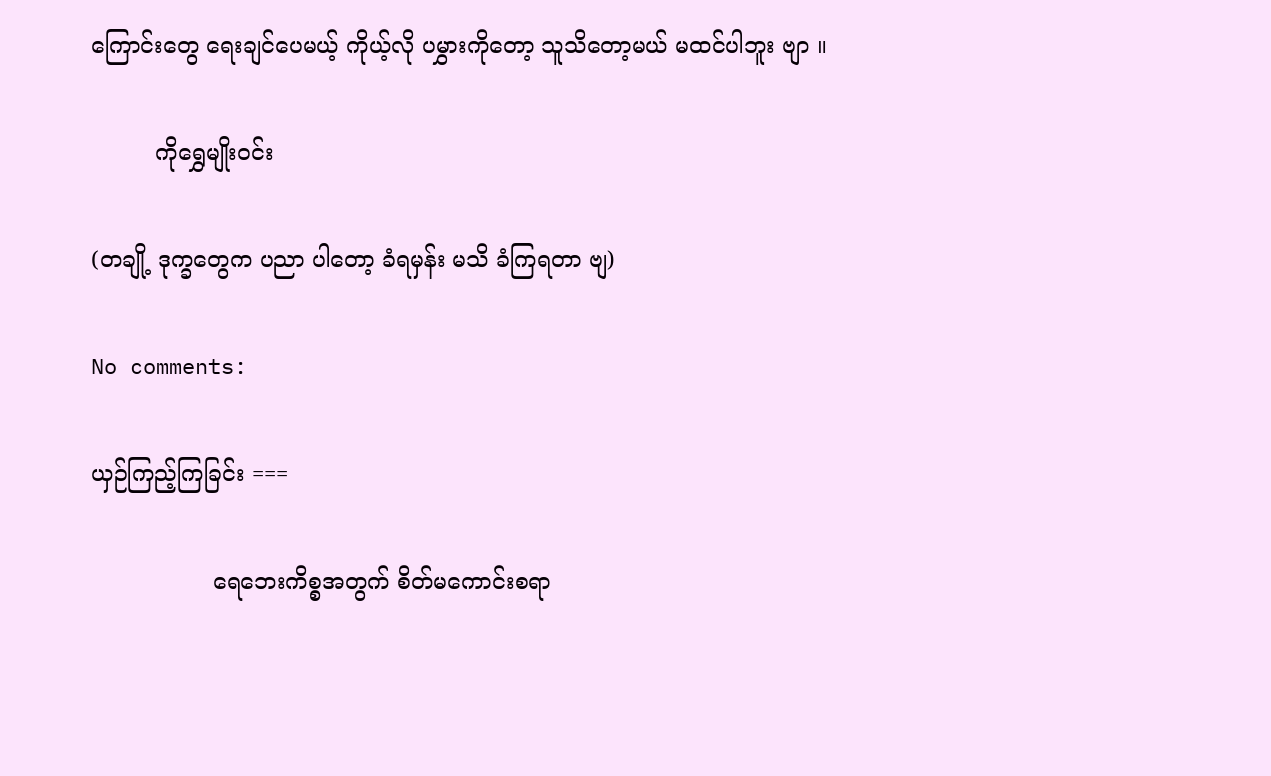ကြောင်းတွေ ရေးချင်ပေမယ့် ကိုယ့်လို ပမွှားကိုတော့ သူသိတော့မယ် မထင်ပါဘူး ဗျာ ။

         ကိုရွှေမျိုးဝင်း

(တချို့ ဒုက္ခတွေက ပညာ ပါတော့ ခံရမှန်း မသိ ခံကြရတာ ဗျ)

No comments:

ယှဉ်ကြည့်ကြခြင်း ===

                 ရေဘေးကိစ္စအတွက် စိတ်မကောင်းစရာ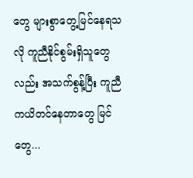တွေ များစွာတွေ့မြင်နေရသလို ကူညီနိုင်စွမ်းရှိသူတွေလည်း အသက်စွန့်ပြီး ကူညီကယိတင်နေတာတွေ မြင်တွေ...